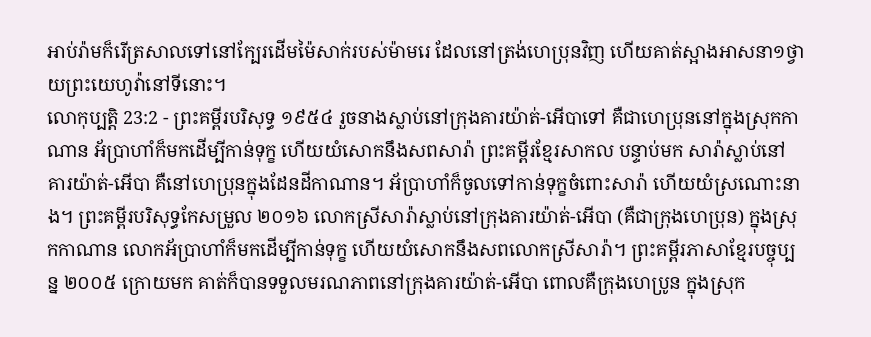អាប់រ៉ាមក៏រើត្រសាលទៅនៅក្បែរដើមម៉ៃសាក់របស់ម៉ាមរេ ដែលនៅត្រង់ហេប្រុនវិញ ហើយគាត់ស្អាងអាសនា១ថ្វាយព្រះយេហូវ៉ានៅទីនោះ។
លោកុប្បត្តិ 23:2 - ព្រះគម្ពីរបរិសុទ្ធ ១៩៥៤ រួចនាងស្លាប់នៅក្រុងគារយ៉ាត់-អើបាទៅ គឺជាហេប្រុននៅក្នុងស្រុកកាណាន អ័ប្រាហាំក៏មកដើម្បីកាន់ទុក្ខ ហើយយំសោកនឹងសពសារ៉ា ព្រះគម្ពីរខ្មែរសាកល បន្ទាប់មក សារ៉ាស្លាប់នៅគារយ៉ាត់-អើបា គឺនៅហេប្រុនក្នុងដែនដីកាណាន។ អ័ប្រាហាំក៏ចូលទៅកាន់ទុក្ខចំពោះសារ៉ា ហើយយំស្រណោះនាង។ ព្រះគម្ពីរបរិសុទ្ធកែសម្រួល ២០១៦ លោកស្រីសារ៉ាស្លាប់នៅក្រុងគារយ៉ាត់-អើបា (គឺជាក្រុងហេប្រុន) ក្នុងស្រុកកាណាន លោកអ័ប្រាហាំក៏មកដើម្បីកាន់ទុក្ខ ហើយយំសោកនឹងសពលោកស្រីសារ៉ា។ ព្រះគម្ពីរភាសាខ្មែរបច្ចុប្បន្ន ២០០៥ ក្រោយមក គាត់ក៏បានទទួលមរណភាពនៅក្រុងគារយ៉ាត់-អើបា ពោលគឺក្រុងហេប្រូន ក្នុងស្រុក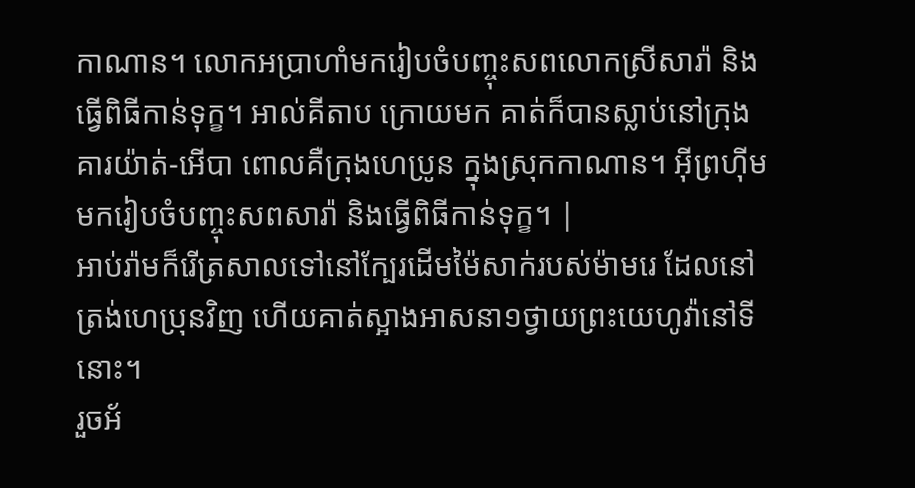កាណាន។ លោកអប្រាហាំមករៀបចំបញ្ចុះសពលោកស្រីសារ៉ា និងធ្វើពិធីកាន់ទុក្ខ។ អាល់គីតាប ក្រោយមក គាត់ក៏បានស្លាប់នៅក្រុងគារយ៉ាត់-អើបា ពោលគឺក្រុងហេប្រូន ក្នុងស្រុកកាណាន។ អ៊ីព្រហ៊ីមមករៀបចំបញ្ចុះសពសារ៉ា និងធ្វើពិធីកាន់ទុក្ខ។ |
អាប់រ៉ាមក៏រើត្រសាលទៅនៅក្បែរដើមម៉ៃសាក់របស់ម៉ាមរេ ដែលនៅត្រង់ហេប្រុនវិញ ហើយគាត់ស្អាងអាសនា១ថ្វាយព្រះយេហូវ៉ានៅទីនោះ។
រួចអ័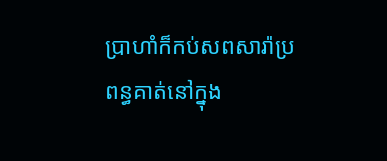ប្រាហាំក៏កប់សពសារ៉ាប្រពន្ធគាត់នៅក្នុង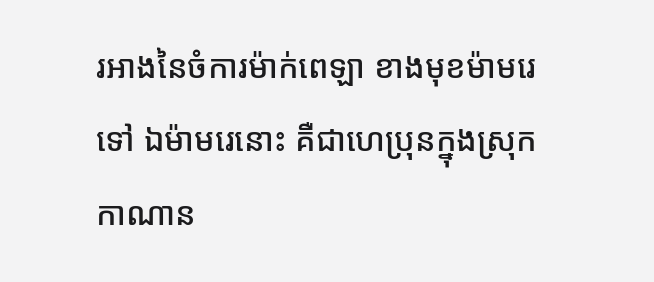រអាងនៃចំការម៉ាក់ពេឡា ខាងមុខម៉ាមរេទៅ ឯម៉ាមរេនោះ គឺជាហេប្រុនក្នុងស្រុកកាណាន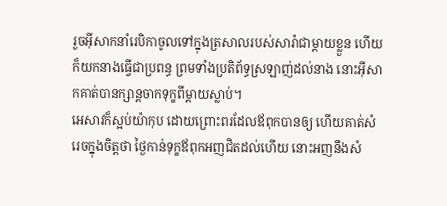រួចអ៊ីសាកនាំរេបិកាចូលទៅក្នុងត្រសាលរបស់សារ៉ាជាម្តាយខ្លួន ហើយក៏យកនាងធ្វើជាប្រពន្ធ ព្រមទាំងប្រតិព័ទ្ធស្រឡាញ់ដល់នាង នោះអ៊ីសាកគាត់បានក្សាន្តចាកទុក្ខពីម្តាយស្លាប់។
អេសាវក៏ស្អប់យ៉ាកុប ដោយព្រោះពរដែលឪពុកបានឲ្យ ហើយគាត់សំរេចក្នុងចិត្តថា ថ្ងៃកាន់ទុក្ខឪពុកអញជិតដល់ហើយ នោះអញនឹងសំ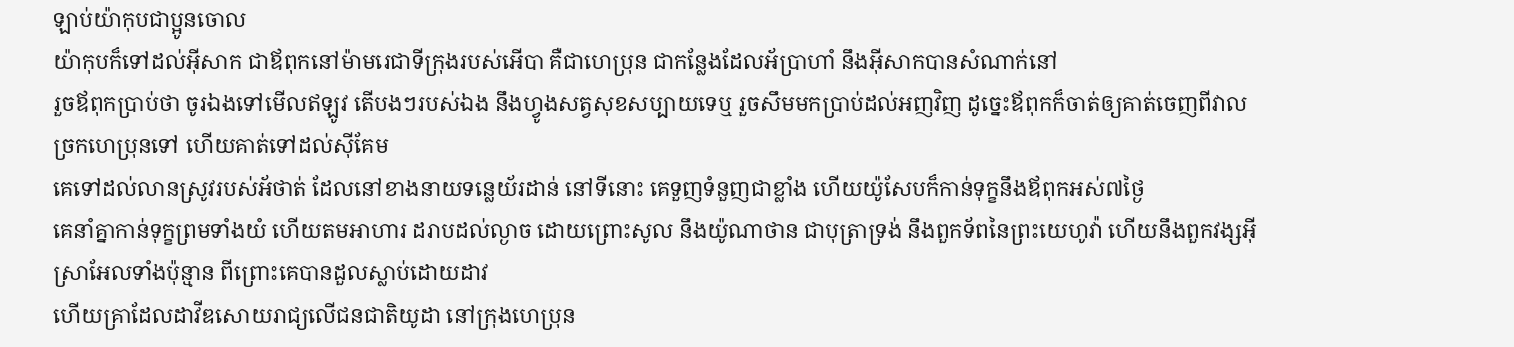ឡាប់យ៉ាកុបជាប្អូនចោល
យ៉ាកុបក៏ទៅដល់អ៊ីសាក ជាឪពុកនៅម៉ាមរេជាទីក្រុងរបស់អើបា គឺជាហេប្រុន ជាកន្លែងដែលអ័ប្រាហាំ នឹងអ៊ីសាកបានសំណាក់នៅ
រួចឪពុកប្រាប់ថា ចូរឯងទៅមើលឥឡូវ តើបងៗរបស់ឯង នឹងហ្វូងសត្វសុខសប្បាយទេឬ រួចសឹមមកប្រាប់ដល់អញវិញ ដូច្នេះឪពុកក៏ចាត់ឲ្យគាត់ចេញពីវាលច្រកហេប្រុនទៅ ហើយគាត់ទៅដល់ស៊ីគែម
គេទៅដល់លានស្រូវរបស់អ័ថាត់ ដែលនៅខាងនាយទន្លេយ័រដាន់ នៅទីនោះ គេទួញទំនួញជាខ្លាំង ហើយយ៉ូសែបក៏កាន់ទុក្ខនឹងឪពុកអស់៧ថ្ងៃ
គេនាំគ្នាកាន់ទុក្ខព្រមទាំងយំ ហើយតមអាហារ ដរាបដល់ល្ងាច ដោយព្រោះសូល នឹងយ៉ូណាថាន ជាបុត្រាទ្រង់ នឹងពួកទ័ពនៃព្រះយេហូវ៉ា ហើយនឹងពួកវង្សអ៊ីស្រាអែលទាំងប៉ុន្មាន ពីព្រោះគេបានដួលស្លាប់ដោយដាវ
ហើយគ្រាដែលដាវីឌសោយរាជ្យលើជនជាតិយូដា នៅក្រុងហេប្រុន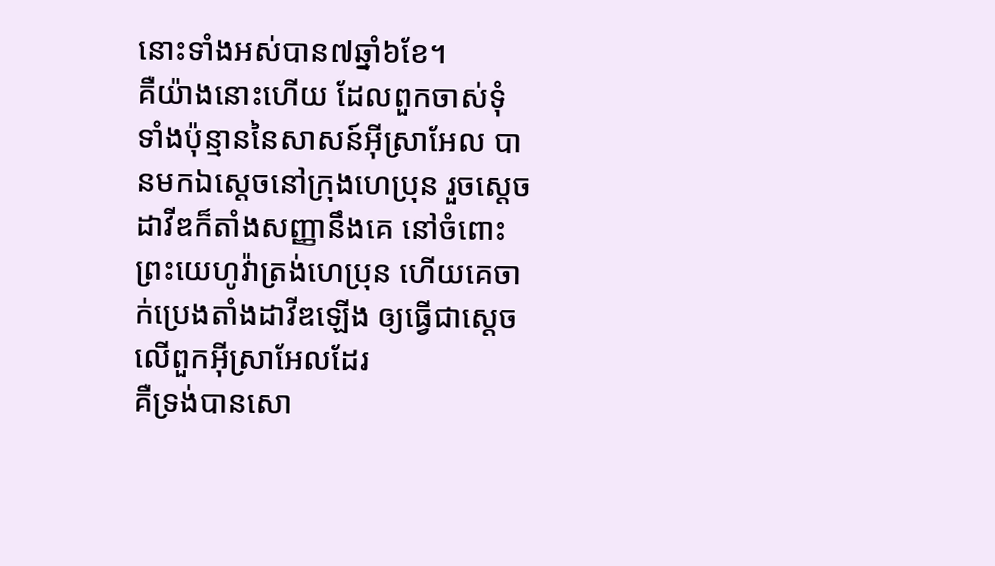នោះទាំងអស់បាន៧ឆ្នាំ៦ខែ។
គឺយ៉ាងនោះហើយ ដែលពួកចាស់ទុំទាំងប៉ុន្មាននៃសាសន៍អ៊ីស្រាអែល បានមកឯស្តេចនៅក្រុងហេប្រុន រួចស្តេចដាវីឌក៏តាំងសញ្ញានឹងគេ នៅចំពោះព្រះយេហូវ៉ាត្រង់ហេប្រុន ហើយគេចាក់ប្រេងតាំងដាវីឌឡើង ឲ្យធ្វើជាស្តេចលើពួកអ៊ីស្រាអែលដែរ
គឺទ្រង់បានសោ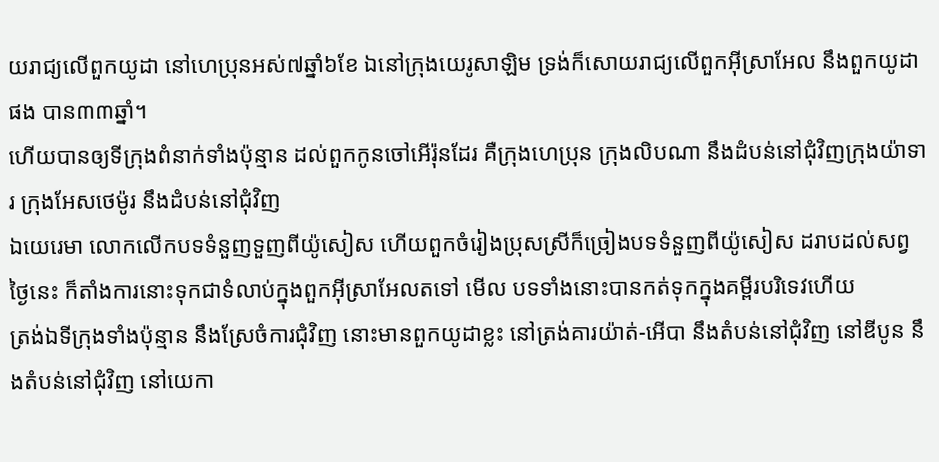យរាជ្យលើពួកយូដា នៅហេប្រុនអស់៧ឆ្នាំ៦ខែ ឯនៅក្រុងយេរូសាឡិម ទ្រង់ក៏សោយរាជ្យលើពួកអ៊ីស្រាអែល នឹងពួកយូដាផង បាន៣៣ឆ្នាំ។
ហើយបានឲ្យទីក្រុងពំនាក់ទាំងប៉ុន្មាន ដល់ពួកកូនចៅអើរ៉ុនដែរ គឺក្រុងហេប្រុន ក្រុងលិបណា នឹងដំបន់នៅជុំវិញក្រុងយ៉ាទារ ក្រុងអែសថេម៉ូរ នឹងដំបន់នៅជុំវិញ
ឯយេរេមា លោកលើកបទទំនួញទួញពីយ៉ូសៀស ហើយពួកចំរៀងប្រុសស្រីក៏ច្រៀងបទទំនួញពីយ៉ូសៀស ដរាបដល់សព្វថ្ងៃនេះ ក៏តាំងការនោះទុកជាទំលាប់ក្នុងពួកអ៊ីស្រាអែលតទៅ មើល បទទាំងនោះបានកត់ទុកក្នុងគម្ពីរបរិទេវហើយ
ត្រង់ឯទីក្រុងទាំងប៉ុន្មាន នឹងស្រែចំការជុំវិញ នោះមានពួកយូដាខ្លះ នៅត្រង់គារយ៉ាត់-អើបា នឹងតំបន់នៅជុំវិញ នៅឌីបូន នឹងតំបន់នៅជុំវិញ នៅយេកា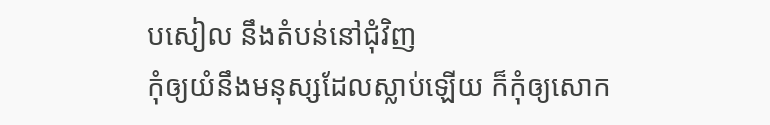បសៀល នឹងតំបន់នៅជុំវិញ
កុំឲ្យយំនឹងមនុស្សដែលស្លាប់ឡើយ ក៏កុំឲ្យសោក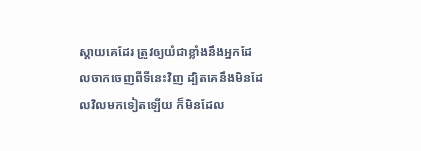ស្តាយគេដែរ ត្រូវឲ្យយំជាខ្លាំងនឹងអ្នកដែលចាកចេញពីទីនេះវិញ ដ្បិតគេនឹងមិនដែលវិលមកទៀតឡើយ ក៏មិនដែល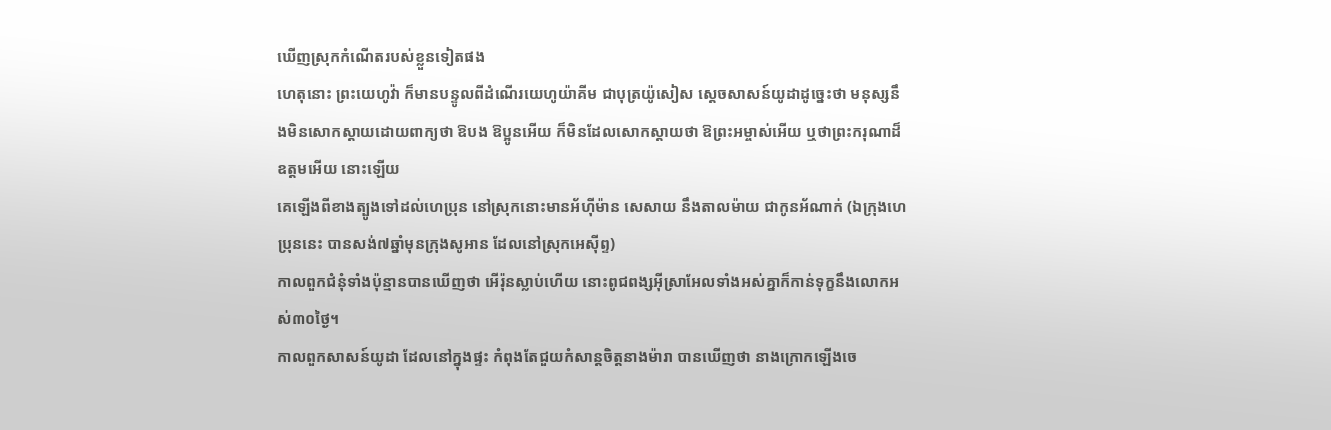ឃើញស្រុកកំណើតរបស់ខ្លួនទៀតផង
ហេតុនោះ ព្រះយេហូវ៉ា ក៏មានបន្ទូលពីដំណើរយេហូយ៉ាគីម ជាបុត្រយ៉ូសៀស ស្តេចសាសន៍យូដាដូច្នេះថា មនុស្សនឹងមិនសោកស្តាយដោយពាក្យថា ឱបង ឱប្អូនអើយ ក៏មិនដែលសោកស្តាយថា ឱព្រះអម្ចាស់អើយ ឬថាព្រះករុណាដ៏ឧត្តមអើយ នោះឡើយ
គេឡើងពីខាងត្បូងទៅដល់ហេប្រុន នៅស្រុកនោះមានអ័ហ៊ីម៉ាន សេសាយ នឹងតាលម៉ាយ ជាកូនអ័ណាក់ (ឯក្រុងហេប្រុននេះ បានសង់៧ឆ្នាំមុនក្រុងសូអាន ដែលនៅស្រុកអេស៊ីព្ទ)
កាលពួកជំនុំទាំងប៉ុន្មានបានឃើញថា អើរ៉ុនស្លាប់ហើយ នោះពូជពង្សអ៊ីស្រាអែលទាំងអស់គ្នាក៏កាន់ទុក្ខនឹងលោកអស់៣០ថ្ងៃ។
កាលពួកសាសន៍យូដា ដែលនៅក្នុងផ្ទះ កំពុងតែជួយកំសាន្តចិត្តនាងម៉ារា បានឃើញថា នាងក្រោកឡើងចេ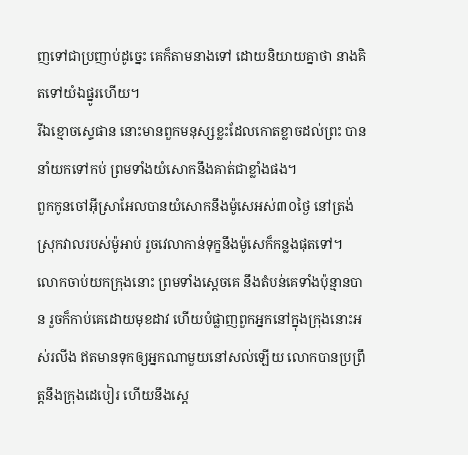ញទៅជាប្រញាប់ដូច្នេះ គេក៏តាមនាងទៅ ដោយនិយាយគ្នាថា នាងគិតទៅយំឯផ្នូរហើយ។
រីឯខ្មោចស្ទេផាន នោះមានពួកមនុស្សខ្លះដែលកោតខ្លាចដល់ព្រះ បាននាំយកទៅកប់ ព្រមទាំងយំសោកនឹងគាត់ជាខ្លាំងផង។
ពួកកូនចៅអ៊ីស្រាអែលបានយំសោកនឹងម៉ូសេអស់៣០ថ្ងៃ នៅត្រង់ស្រុកវាលរបស់ម៉ូអាប់ រួចវេលាកាន់ទុក្ខនឹងម៉ូសេក៏កន្លងផុតទៅ។
លោកចាប់យកក្រុងនោះ ព្រមទាំងស្តេចគេ នឹងតំបន់គេទាំងប៉ុន្មានបាន រួចក៏កាប់គេដោយមុខដាវ ហើយបំផ្លាញពួកអ្នកនៅក្នុងក្រុងនោះអស់រលីង ឥតមានទុកឲ្យអ្នកណាមួយនៅសល់ឡើយ លោកបានប្រព្រឹត្តនឹងក្រុងដេបៀរ ហើយនឹងស្តេ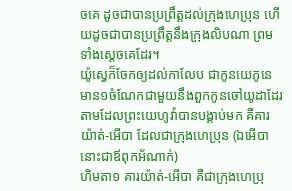ចគេ ដូចជាបានប្រព្រឹត្តដល់ក្រុងហេប្រុន ហើយដូចជាបានប្រព្រឹត្តនឹងក្រុងលិបណា ព្រមទាំងស្តេចគេដែរ។
យ៉ូស្វេក៏ចែកឲ្យដល់កាលែប ជាកូនយេភូនេ មាន១ចំណែកជាមួយនឹងពួកកូនចៅយូដាដែរ តាមដែលព្រះយេហូវ៉ាបានបង្គាប់មក គឺគារយ៉ាត់-អើបា ដែលជាក្រុងហេប្រុន (ឯអើបានោះជាឪពុកអ័ណាក់)
ហិមតា១ គារយ៉ាត់-អើបា គឺជាក្រុងហេប្រុ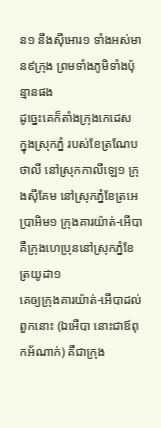ន១ នឹងស៊ីអោរ១ ទាំងអស់មាន៩ក្រុង ព្រមទាំងភូមិទាំងប៉ុន្មានផង
ដូច្នេះគេក៏តាំងក្រុងកេដេស ក្នុងស្រុកភ្នំ របស់ខែត្រណែបថាលី នៅស្រុកកាលីឡេ១ ក្រុងស៊ីគែម នៅស្រុកភ្នំខែត្រអេប្រាអិម១ ក្រុងគារយ៉ាត់-អើបា គឺក្រុងហេប្រុននៅស្រុកភ្នំខែត្រយូដា១
គេឲ្យក្រុងគារយ៉ាត់-អើបាដល់ពួកនោះ (ឯអើបា នោះជាឪពុកអ័ណាក់) គឺជាក្រុង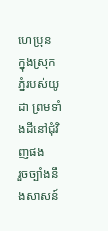ហេប្រុន ក្នុងស្រុកភ្នំរបស់យូដា ព្រមទាំងដីនៅជុំវិញផង
រួចច្បាំងនឹងសាសន៍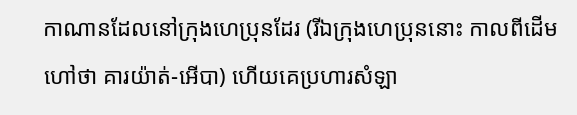កាណានដែលនៅក្រុងហេប្រុនដែរ (រីឯក្រុងហេប្រុននោះ កាលពីដើមហៅថា គារយ៉ាត់-អើបា) ហើយគេប្រហារសំឡា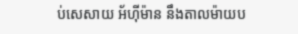ប់សេសាយ អ័ហ៊ីម៉ាន នឹងតាលម៉ាយប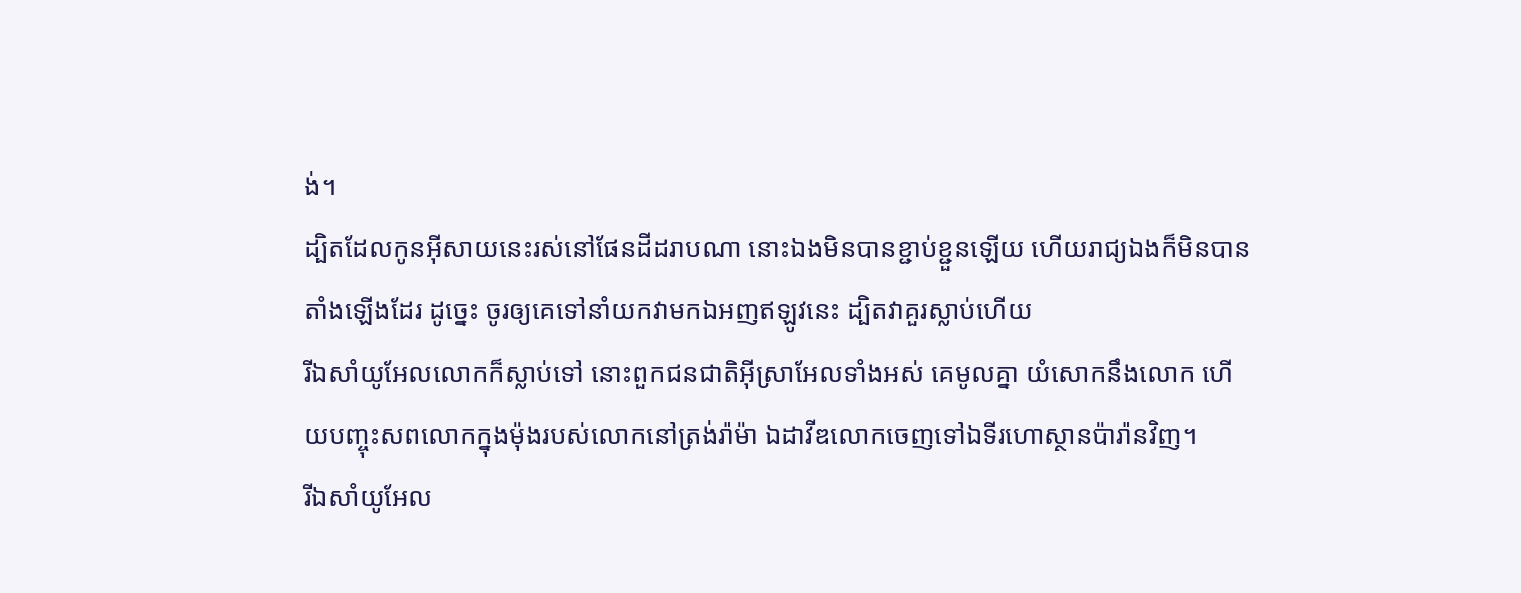ង់។
ដ្បិតដែលកូនអ៊ីសាយនេះរស់នៅផែនដីដរាបណា នោះឯងមិនបានខ្ជាប់ខ្ជួនឡើយ ហើយរាជ្យឯងក៏មិនបានតាំងឡើងដែរ ដូច្នេះ ចូរឲ្យគេទៅនាំយកវាមកឯអញឥឡូវនេះ ដ្បិតវាគួរស្លាប់ហើយ
រីឯសាំយូអែលលោកក៏ស្លាប់ទៅ នោះពួកជនជាតិអ៊ីស្រាអែលទាំងអស់ គេមូលគ្នា យំសោកនឹងលោក ហើយបញ្ចុះសពលោកក្នុងម៉ុងរបស់លោកនៅត្រង់រ៉ាម៉ា ឯដាវីឌលោកចេញទៅឯទីរហោស្ថានប៉ារ៉ានវិញ។
រីឯសាំយូអែល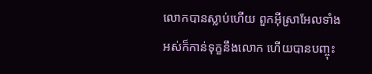លោកបានស្លាប់ហើយ ពួកអ៊ីស្រាអែលទាំងអស់ក៏កាន់ទុក្ខនឹងលោក ហើយបានបញ្ចុះ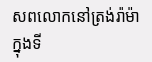សពលោកនៅត្រង់រ៉ាម៉ា ក្នុងទី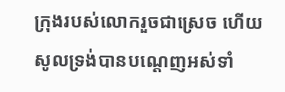ក្រុងរបស់លោករួចជាស្រេច ហើយសូលទ្រង់បានបណ្តេញអស់ទាំ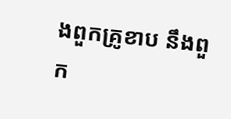ងពួកគ្រូខាប នឹងពួក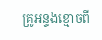គ្រូអន្ទងខ្មោចពី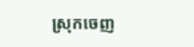ស្រុកចេញ